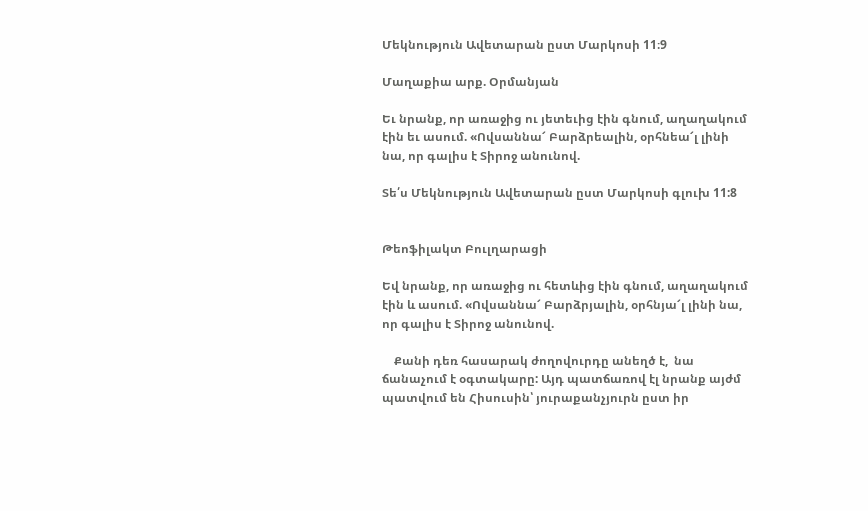Մեկնություն Ավետարան ըստ Մարկոսի 11։9

Մաղաքիա արք. Օրմանյան

Եւ նրանք, որ առաջից ու յետեւից էին գնում, աղաղակում էին եւ ասում. «Ովսաննա՜ Բարձրեալին, օրհնեա՜լ լինի նա, որ գալիս է Տիրոջ անունով.

Տե՛ս Մեկնություն Ավետարան ըստ Մարկոսի գլուխ 11:8


Թեոֆիլակտ Բուլղարացի

Եվ նրանք, որ առաջից ու հետևից էին գնում, աղաղակում էին և ասում. «Ովսաննա՜ Բարձրյալին, օրհնյա՜լ լինի նա, որ գալիս է Տիրոջ անունով.

    Քանի դեռ հասարակ ժողովուրդը անեղծ է,  նա ճանաչում է օգտակարը: Այդ պատճառով էլ նրանք այժմ պատվում են Հիսուսին՝ յուրաքանչյուրն ըստ իր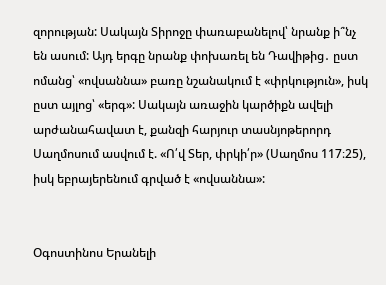զորության: Սակայն Տիրոջը փառաբանելով՝ նրանք ի՞նչ են ասում: Այդ երգը նրանք փոխառել են Դավիթից․ ըստ ոմանց՝ «ովսաննա» բառը նշանակում է «փրկություն», իսկ ըստ այլոց՝ «երգ»: Սակայն առաջին կարծիքն ավելի արժանահավատ է, քանզի հարյուր տասնյոթերորդ Սաղմոսում ասվում է. «Ո՛վ Տեր, փրկի՛ր» (Սաղմոս 117։25), իսկ եբրայերենում գրված է «ովսաննա»:


Օգոստինոս Երանելի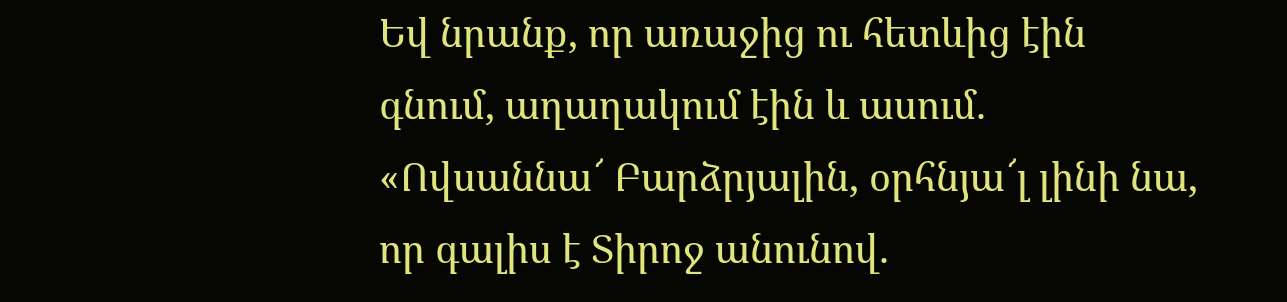Եվ նրանք, որ առաջից ու հետևից էին գնում, աղաղակում էին և ասում. «Ովսաննա՜ Բարձրյալին, օրհնյա՜լ լինի նա, որ գալիս է Տիրոջ անունով.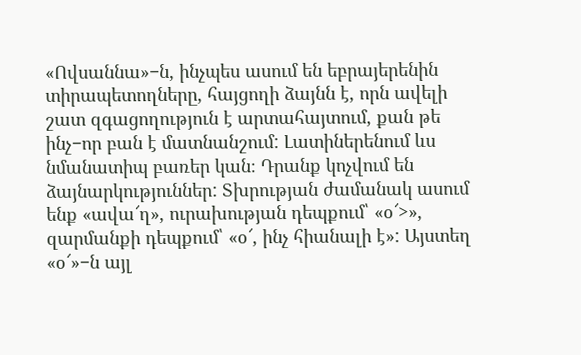«Ովսաննա»−ն, ինչպես ասում են եբրայերենին  տիրապետողները, հայցողի ձայնն է, որն ավելի շատ զգացողություն է արտահայտում, քան թե ինչ−որ բան է մատնանշում: Լատիներենում ևս  նմանատիպ բառեր կան։ Դրանք կոչվում են ձայնարկություններ: Տխրության ժամանակ ասում ենք «ավա՜ղ», ուրախության դեպքում՝ «օ՜>», զարմանքի դեպքում՝ «օ՜, ինչ հիանալի է»: Այստեղ «օ՜»−ն այլ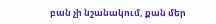բան չի նշանակում, քան մեր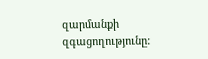զարմանքի զգացողությունը: